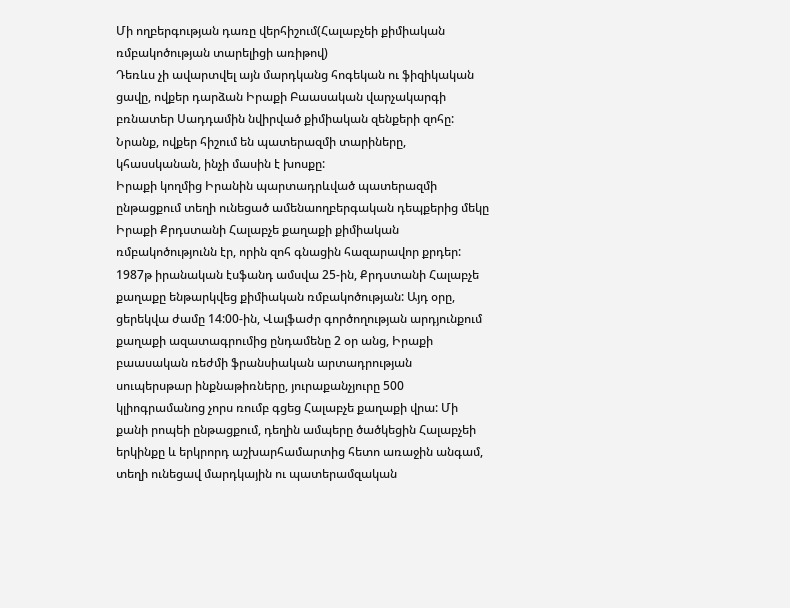Մի ողբերգության դառը վերհիշում(Հալաբչեի քիմիական ռմբակոծության տարելիցի առիթով)
Դեռևս չի ավարտվել այն մարդկանց հոգեկան ու ֆիզիկական ցավը, ովքեր դարձան Իրաքի Բաասական վարչակարգի բռնատեր Սադդամին նվիրված քիմիական զենքերի զոհը: Նրանք, ովքեր հիշում են պատերազմի տարիները, կհասսկանան, ինչի մասին է խոսքը:
Իրաքի կողմից Իրանին պարտադրևված պատերազմի ընթացքում տեղի ունեցած ամենաողբերգական դեպքերից մեկը Իրաքի Քրդստանի Հալաբչե քաղաքի քիմիական ռմբակոծությունն էր, որին զոհ գնացին հազարավոր քրդեր:
1987թ իրանական էսֆանդ ամսվա 25-ին, Քրդստանի Հալաբչե քաղաքը ենթարկվեց քիմիական ռմբակոծության: Այդ օրը, ցերեկվա ժամը 14:00-ին, Վալֆաժր գործողության արդյունքում քաղաքի ազատագրումից ընդամենը 2 օր անց, Իրաքի բաասական ռեժմի ֆրանսիական արտադրության սուպերսթար ինքնաթիռները, յուրաքանչյուրը 500 կլիոգրամանոց չորս ռումբ գցեց Հալաբչե քաղաքի վրա: Մի քանի րոպեի ընթացքում, դեղին ամպերը ծածկեցին Հալաբչեի երկինքը և երկրորդ աշխարհամարտից հետո առաջին անգամ, տեղի ունեցավ մարդկային ու պատերամզական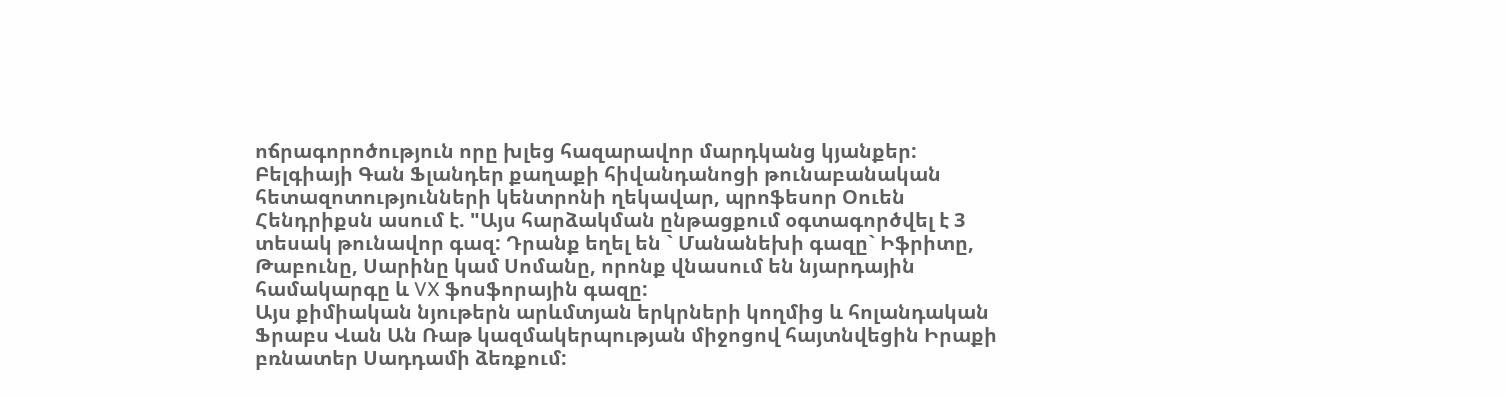ոճրագորոծություն որը խլեց հազարավոր մարդկանց կյանքեր:
Բելգիայի Գան Ֆլանդեր քաղաքի հիվանդանոցի թունաբանական հետազոտությունների կենտրոնի ղեկավար, պրոֆեսոր Օուեն Հենդրիքսն ասում է. "Այս հարձակման ընթացքում օգտագործվել է 3 տեսակ թունավոր գազ: Դրանք եղել են ` Մանանեխի գազը` Իֆրիտը, Թաբունը, Սարինը կամ Սոմանը, որոնք վնասում են նյարդային համակարգը և VX ֆոսֆորային գազը:
Այս քիմիական նյութերն արևմտյան երկրների կողմից և հոլանդական Ֆրաբս Վան Ան Ռաթ կազմակերպության միջոցով հայտնվեցին Իրաքի բռնատեր Սադդամի ձեռքում: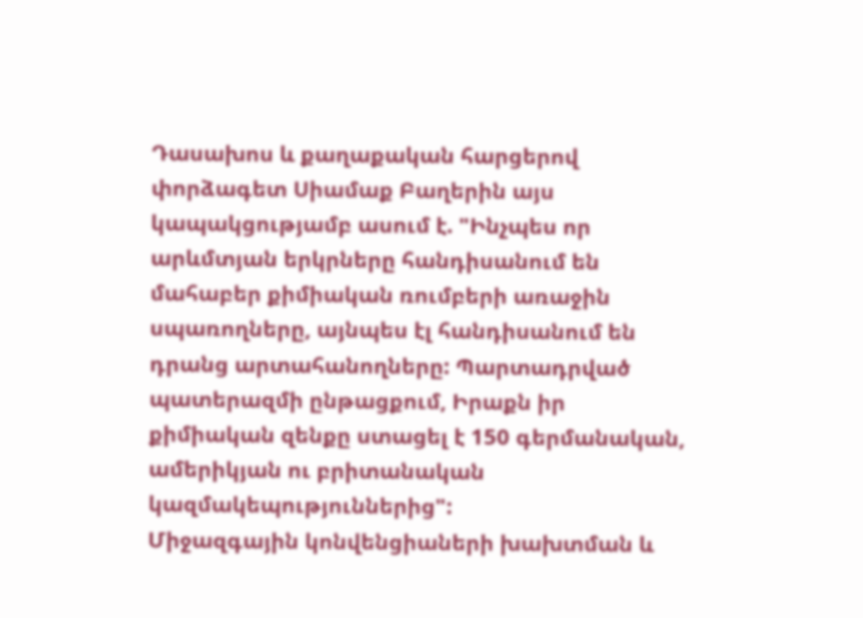Դասախոս և քաղաքական հարցերով փորձագետ Սիամաք Բաղերին այս կապակցությամբ ասում է. "Ինչպես որ արևմտյան երկրները հանդիսանում են մահաբեր քիմիական ռումբերի առաջին սպառողները, այնպես էլ հանդիսանում են դրանց արտահանողները: Պարտադրված պատերազմի ընթացքում, Իրաքն իր քիմիական զենքը ստացել է 150 գերմանական, ամերիկյան ու բրիտանական կազմակեպություններից":
Միջազգային կոնվենցիաների խախտման և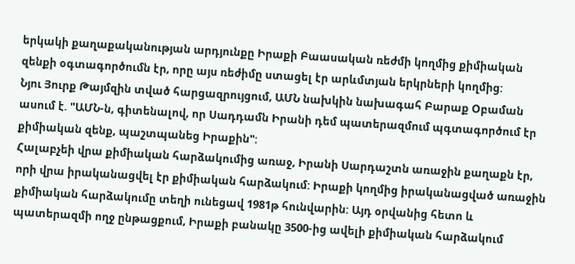երկակի քաղաքականության արդյունքը Իրաքի Բաասական ռեժմի կողմից քիմիական զենքի օգտագործումն էր, որը այս ռեժիմը ստացել էր արևմտյան երկրների կողմից:
Նյու Յուրք Թայմզին տված հարցազրույցում, ԱՄՆ նախկին նախագահ Բարաք Օբաման ասում է. "ԱՄՆ-ն, գիտենալով, որ Սադդամն Իրանի դեմ պատերազմում պգտագործում էր քիմիական զենք, պաշտպանեց Իրաքին":
Հալաբչեի վրա քիմիական հարձակումից առաջ, Իրանի Սարդաշտն առաջին քաղաքն էր, որի վրա իրականացվել էր քիմիական հարձակում: Իրաքի կողմից իրականացված առաջին քիմիական հարձակումը տեղի ունեցավ 1981թ հունվարին: Այդ օրվանից հետո և պատերազմի ողջ ընթացքում, Իրաքի բանակը 3500-ից ավելի քիմիական հարձակում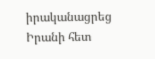իրականացրեց Իրանի հետ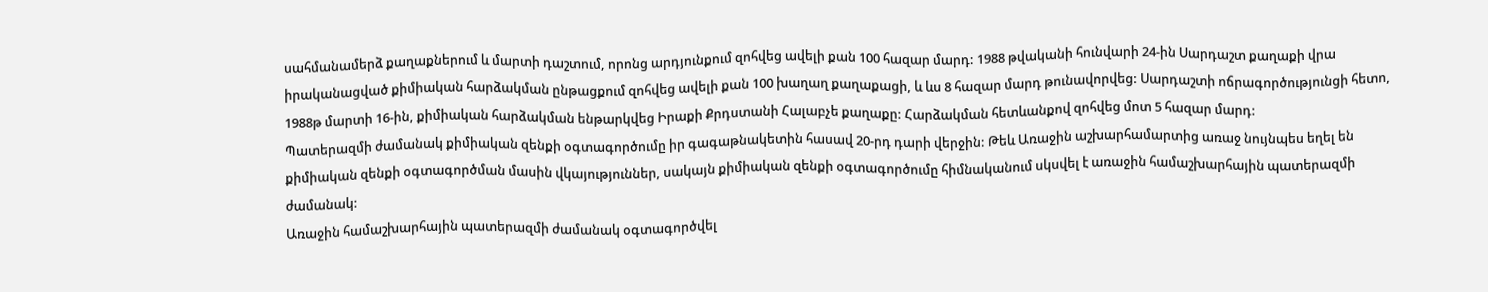սահմանամերձ քաղաքներում և մարտի դաշտում, որոնց արդյունքում զոհվեց ավելի քան 100 հազար մարդ: 1988 թվականի հունվարի 24-ին Սարդաշտ քաղաքի վրա իրականացված քիմիական հարձակման ընթացքում զոհվեց ավելի քան 100 խաղաղ քաղաքացի, և ևս 8 հազար մարդ թունավորվեց: Սարդաշտի ոճրագործությունցի հետո, 1988թ մարտի 16-ին, քիմիական հարձակման ենթարկվեց Իրաքի Քրդստանի Հալաբչե քաղաքը: Հարձակման հետևանքով զոհվեց մոտ 5 հազար մարդ:
Պատերազմի ժամանակ քիմիական զենքի օգտագործումը իր գագաթնակետին հասավ 20-րդ դարի վերջին: Թեև Առաջին աշխարհամարտից առաջ նույնպես եղել են քիմիական զենքի օգտագործման մասին վկայություններ, սակայն քիմիական զենքի օգտագործումը հիմնականում սկսվել է առաջին համաշխարհային պատերազմի ժամանակ:
Առաջին համաշխարհային պատերազմի ժամանակ օգտագործվել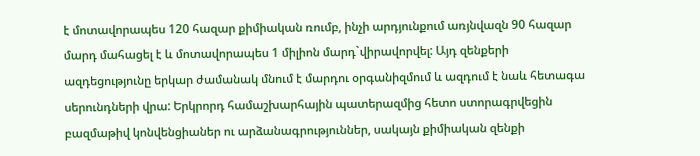է մոտավորապես 120 հազար քիմիական ռումբ, ինչի արդյունքում առյնվազն 90 հազար մարդ մահացել է և մոտավորապես 1 միլիոն մարդ`վիրավորվել: Այդ զենքերի ազդեցությունը երկար ժամանակ մնում է մարդու օրգանիզմում և ազդում է նաև հետագա սերունդների վրա: Երկրորդ համաշխարհային պատերազմից հետո ստորագրվեցին բազմաթիվ կոնվենցիաներ ու արձանագրություններ, սակայն քիմիական զենքի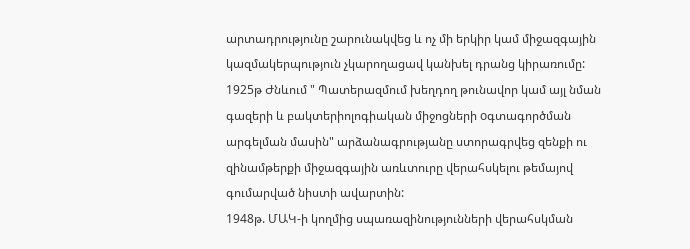արտադրությունը շարունակվեց և ոչ մի երկիր կամ միջազգային կազմակերպություն չկարողացավ կանխել դրանց կիրառումը:
1925թ Ժնևում " Պատերազմում խեղդող թունավոր կամ այլ նման գազերի և բակտերիոլոգիական միջոցների oգտագործման արգելման մասին" արձանագրությանը ստորագրվեց զենքի ու զինամթերքի միջազգային առևտուրը վերահսկելու թեմայով գումարված նիստի ավարտին:
1948թ. ՄԱԿ-ի կողմից սպառազինությունների վերահսկման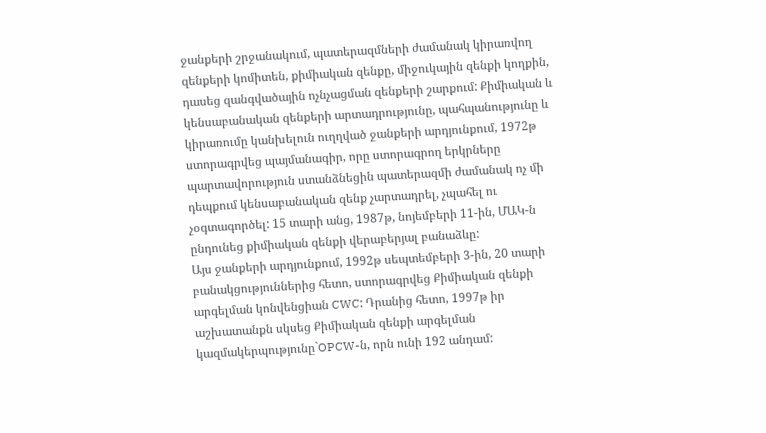ջանքերի շրջանակում, պատերազմների ժամանակ կիրառվող զենքերի կոմիտեն, քիմիական զենքը, միջուկային զենքի կողքին, դասեց զանգվածային ոչնչացման զենքերի շարքում: Քիմիական և կենսաբանական զենքերի արտադրությունը, պահպանությունը և կիրառումը կանխելուն ուղղված ջանքերի արդյունքում, 1972թ ստորագրվեց պայմանագիր, որը ստորագրող երկրները պարտավորություն ստանձնեցին պատերազմի ժամանակ ոչ մի դեպքում կենսաբանական զենք չարտադրել, չպահել ու չօգտագործել: 15 տարի անց, 1987թ, նոյեմբերի 11-ին, ՄԱԿ-ն ընդունեց քիմիական զենքի վերաբերյալ բանաձևը:
Այս ջանքերի արդյունքում, 1992թ սեպտեմբերի 3-ին, 20 տարի բանակցություններից հետո, ստորագրվեց Քիմիական զենքի արգելման կոնվենցիան CWC: Դրանից հետո, 1997թ իր աշխատանքն սկսեց Քիմիական զենքի արգելման կազմակերպությունը`OPCW-ն, որն ունի 192 անդամ: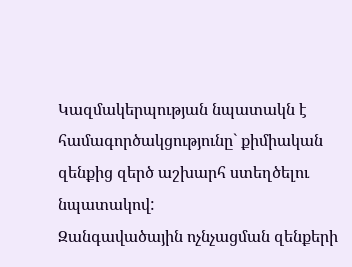Կազմակերպության նպատակն է համագործակցությունը` քիմիական զենքից զերծ աշխարհ ստեղծելու նպատակով:
Զանգավածային ոչնչացման զենքերի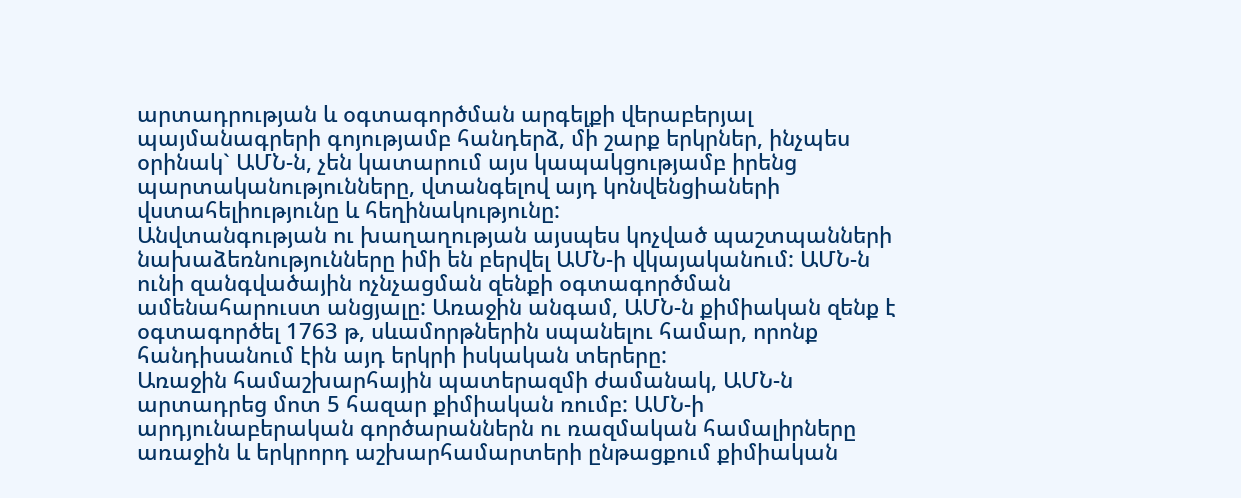արտադրության և օգտագործման արգելքի վերաբերյալ պայմանագրերի գոյությամբ հանդերձ, մի շարք երկրներ, ինչպես օրինակ` ԱՄՆ-ն, չեն կատարում այս կապակցությամբ իրենց պարտականությունները, վտանգելով այդ կոնվենցիաների վստահելիությունը և հեղինակությունը:
Անվտանգության ու խաղաղության այսպես կոչված պաշտպանների նախաձեռնությունները իմի են բերվել ԱՄՆ-ի վկայականում: ԱՄՆ-ն ունի զանգվածային ոչնչացման զենքի օգտագործման ամենահարուստ անցյալը: Առաջին անգամ, ԱՄՆ-ն քիմիական զենք է օգտագործել 1763 թ, սևամորթներին սպանելու համար, որոնք հանդիսանում էին այդ երկրի իսկական տերերը:
Առաջին համաշխարհային պատերազմի ժամանակ, ԱՄՆ-ն արտադրեց մոտ 5 հազար քիմիական ռումբ: ԱՄՆ-ի արդյունաբերական գործարաններն ու ռազմական համալիրները առաջին և երկրորդ աշխարհամարտերի ընթացքում քիմիական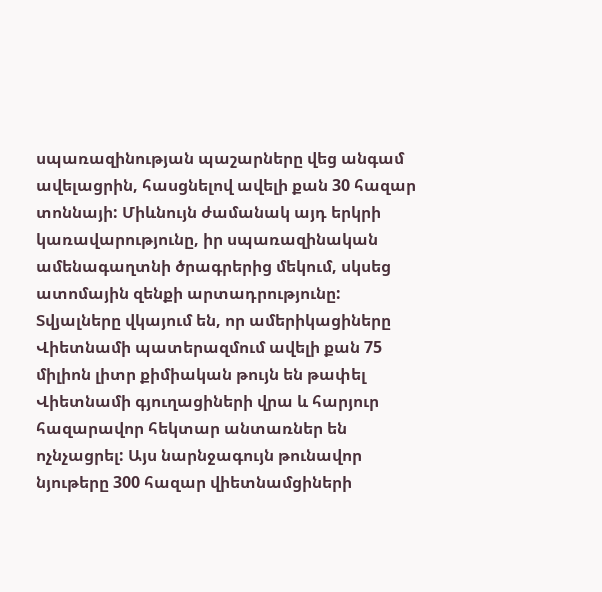սպառազինության պաշարները վեց անգամ ավելացրին, հասցնելով ավելի քան 30 հազար տոննայի: Միևնույն ժամանակ այդ երկրի կառավարությունը, իր սպառազինական ամենագաղտնի ծրագրերից մեկում, սկսեց ատոմային զենքի արտադրությունը: Տվյալները վկայում են, որ ամերիկացիները Վիետնամի պատերազմում ավելի քան 75 միլիոն լիտր քիմիական թույն են թափել Վիետնամի գյուղացիների վրա և հարյուր հազարավոր հեկտար անտառներ են ոչնչացրել: Այս նարնջագույն թունավոր նյութերը 300 հազար վիետնամցիների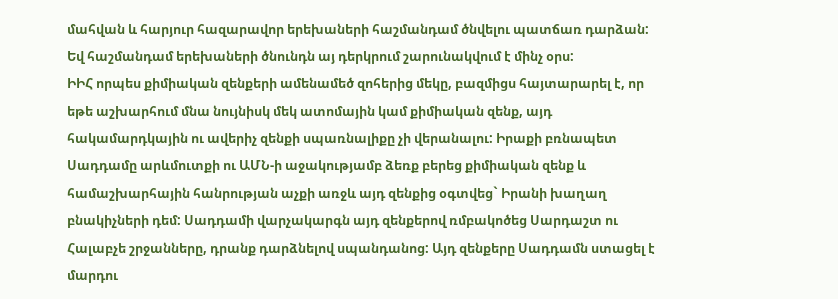մահվան և հարյուր հազարավոր երեխաների հաշմանդամ ծնվելու պատճառ դարձան: Եվ հաշմանդամ երեխաների ծնունդն այ դերկրում շարունակվում է մինչ օրս:
ԻԻՀ որպես քիմիական զենքերի ամենամեծ զոհերից մեկը, բազմիցս հայտարարել է, որ եթե աշխարհում մնա նույնիսկ մեկ ատոմային կամ քիմիական զենք, այդ հակամարդկային ու ավերիչ զենքի սպառնալիքը չի վերանալու: Իրաքի բռնապետ Սադդամը արևմուտքի ու ԱՄՆ-ի աջակությամբ ձեռք բերեց քիմիական զենք և համաշխարհային հանրության աչքի առջև այդ զենքից օգտվեց` Իրանի խաղաղ բնակիչների դեմ: Սադդամի վարչակարգն այդ զենքերով ռմբակոծեց Սարդաշտ ու Հալաբչե շրջանները, դրանք դարձնելով սպանդանոց: Այդ զենքերը Սադդամն ստացել է մարդու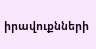իրավուքնների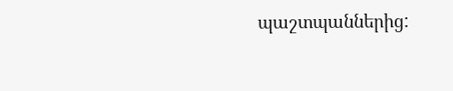պաշտպաններից: